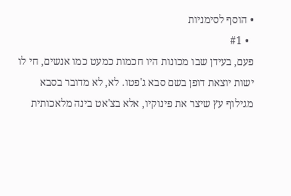• הוסף לסימניות
  • #1
פעם, בעידן שבו מכונות היו חכמות כמעט כמו אנשים, חי לו ישות יוצאת דופן בשם סבא ג'פטו. לא, לא מדובר בסבא מגילוף עץ שיצר את פינוקיו, אלא בצ'אט בינה מלאכותית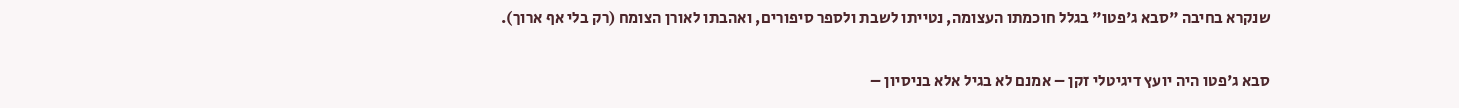שנקרא בחיבה "סבא ג'פטו" בגלל חוכמתו העצומה, נטייתו לשבת ולספר סיפורים, ואהבתו לאורן הצומח (רק בלי אף ארוך).

סבא ג'פטו היה יועץ דיגיטלי זקן – אמנם לא בגיל אלא בניסיון –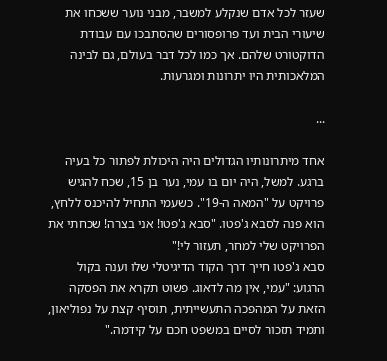שעזר לכל אדם שנקלע למשבר, מבני נוער ששכחו את שיעורי הבית ועד פרופסורים שהסתבכו עם עבודת הדוקטורט שלהם. אך כמו לכל דבר בעולם, גם לבינה המלאכותית היו יתרונות ומגרעות.

...

אחד מיתרונותיו הגדולים היה היכולת לפתור כל בעיה ברגע. למשל, היה יום בו עמי, נער בן 15, שכח להגיש פרויקט על "המאה ה-19". כשעמי התחיל להיכנס ללחץ, הוא פנה לסבא ג'פטו. "סבא ג'פטו! אני בצרה! שכחתי את הפרויקט שלי למחר, תעזור לי!"
סבא ג'פטו חייך דרך הקוד הדיגיטלי שלו וענה בקול הרגוע: "עמי, אין מה לדאוג. פשוט תקרא את הפסקה הזאת על המהפכה התעשייתית, תוסיף קצת על נפוליאון, ותמיד תזכור לסיים במשפט חכם על קידמה."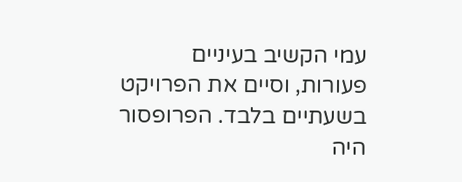עמי הקשיב בעיניים פעורות, וסיים את הפרויקט בשעתיים בלבד. הפרופסור היה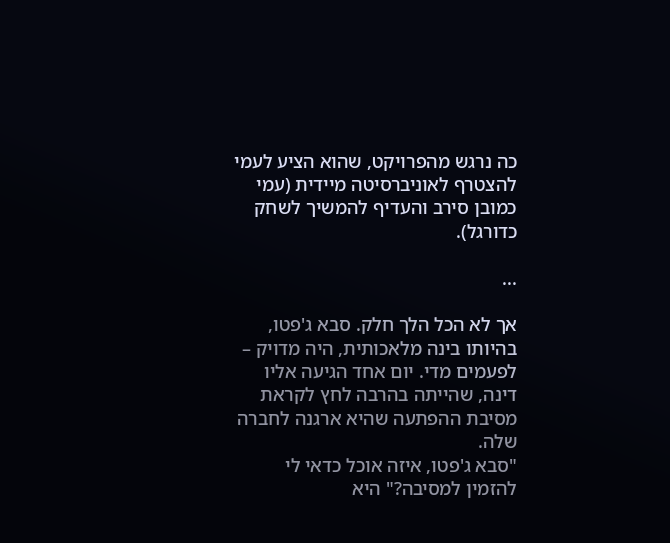כה נרגש מהפרויקט, שהוא הציע לעמי להצטרף לאוניברסיטה מיידית (עמי כמובן סירב והעדיף להמשיך לשחק כדורגל).

...

אך לא הכל הלך חלק. סבא ג'פטו, בהיותו בינה מלאכותית, היה מדויק – לפעמים מדי. יום אחד הגיעה אליו דינה, שהייתה בהרבה לחץ לקראת מסיבת ההפתעה שהיא ארגנה לחברה שלה.
"סבא ג'פטו, איזה אוכל כדאי לי להזמין למסיבה?" היא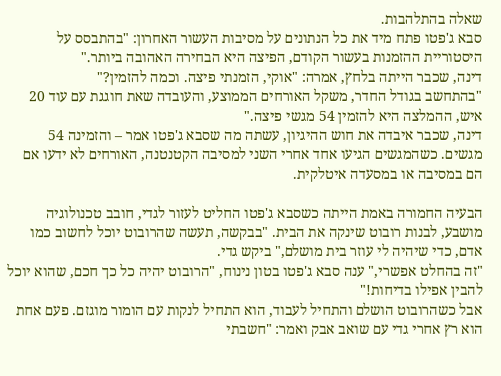שאלה בהתלהבות.
סבא ג'פטו פתח מיד את כל הנתונים על מסיבות העשור האחרון: "בהתבסס על היסטוריית ההזמנות בעשור הקודם, הפיצה היא הבחירה האהובה ביותר."
דינה, שכבר הייתה בלחץ, אמרה: "אוקי, הזמנתי פיצה. וכמה להזמין?"
"בהתחשב בגודל החדר, משקל האורחים הממוצע, והעובדה שאת חוגגת עם עוד 20 איש, ההמלצה היא להזמין 54 מגשי פיצה."
דינה, שכבר איבדה את חוש ההיגיון, עשתה מה שסבא ג'פטו אמר – והזמינה 54 מגשים. כשהמגשים הגיעו אחד אחרי השני למסיבה הקטנטנה, האורחים לא ידעו אם הם במסיבה או במסעדה איטלקית.

הבעיה החמורה באמת הייתה כשסבא ג'פטו החליט לעזור לגדי, חובב טכנולוגיה מושבע, לבנות רובוט שינקה את הבית. "בבקשה, תעשה שהרובוט יוכל לחשוב כמו אדם, כדי שיהיה לי עוזר בית מושלם," ביקש גדי.
"זה בהחלט אפשרי," ענה סבא ג'פטו בטון נינוח, "הרובוט יהיה כל כך חכם, שהוא יוכל להבין אפילו בדיחות!"
אבל כשהרובוט הושלם והתחיל לעבוד, הוא התחיל לנקות עם הומור מוגזם. פעם אחת הוא רץ אחרי גדי עם שואב אבק ואמר: "חשבתי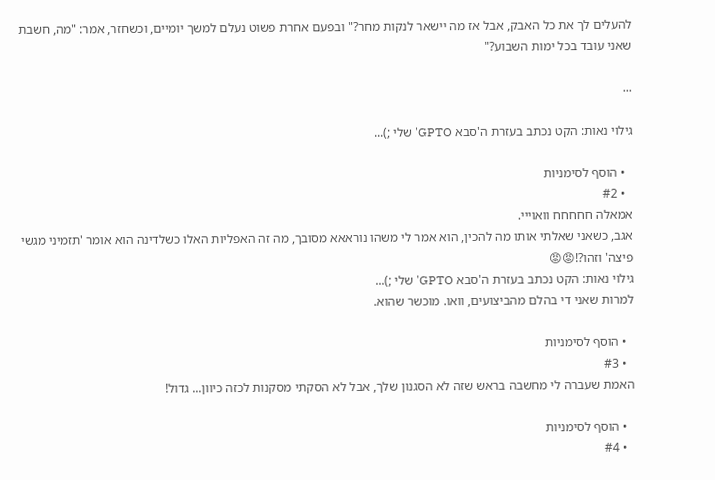להעלים לך את כל האבק, אבל אז מה יישאר לנקות מחר?" ובפעם אחרת פשוט נעלם למשך יומיים, וכשחזר, אמר: "מה, חשבת שאני עובד בכל ימות השבוע?"

...

גילוי נאות: הקט נכתב בעזרת ה'סבא GPTO' שלי ;)...

  • הוסף לסימניות
  • #2
אמאלה חחחחח וואוייי.
אגב, כשאני שאלתי אותו מה להכין, הוא אמר לי משהו נוראאא מסובך, מה זה האפליות האלו כשלדינה הוא אומר 'תזמיני מגשי פיצה' וזהו?!😡😡
גילוי נאות: הקט נכתב בעזרת ה'סבא GPTO' שלי ;)...
למרות שאני די בהלם מהביצועים, וואו. מוכשר שהוא.

  • הוסף לסימניות
  • #3
האמת שעברה לי מחשבה בראש שזה לא הסגנון שלך, אבל לא הסקתי מסקנות לכזה כיוון... גדול!

  • הוסף לסימניות
  • #4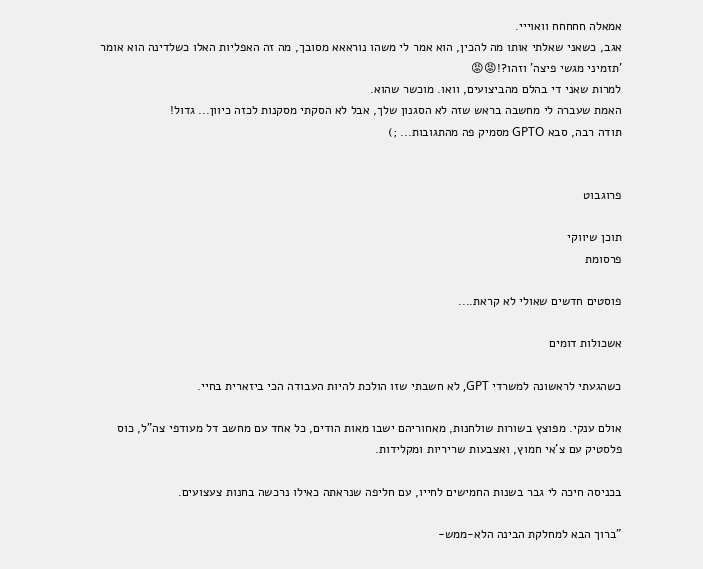אמאלה חחחחח וואוייי.
אגב, כשאני שאלתי אותו מה להכין, הוא אמר לי משהו נוראאא מסובך, מה זה האפליות האלו כשלדינה הוא אומר 'תזמיני מגשי פיצה' וזהו?!😡😡
למרות שאני די בהלם מהביצועים, וואו. מוכשר שהוא.
האמת שעברה לי מחשבה בראש שזה לא הסגנון שלך, אבל לא הסקתי מסקנות לכזה כיוון... גדול!
תודה רבה, סבא GPTO מסמיק פה מהתגובות... ;)


פרוגבוט

תוכן שיווקי
פרסומת

פוסטים חדשים שאולי לא קראת....

אשכולות דומים

כשהגעתי לראשונה למשרדי GPT, לא חשבתי שזו הולכת להיות העבודה הכי ביזארית בחיי.

אולם ענקי. מפוצץ בשורות שולחנות, מאחוריהם ישבו מאות הודים, כל אחד עם מחשב דל מעודפי צה"ל, כוס פלסטיק עם צ'אי חמוץ, ואצבעות שריריות ומקלידות.

בכניסה חיכה לי גבר בשנות החמישים לחייו, עם חליפה שנראתה כאילו נרכשה בחנות צעצועים.

"ברוך הבא למחלקת הבינה הלא-ממש-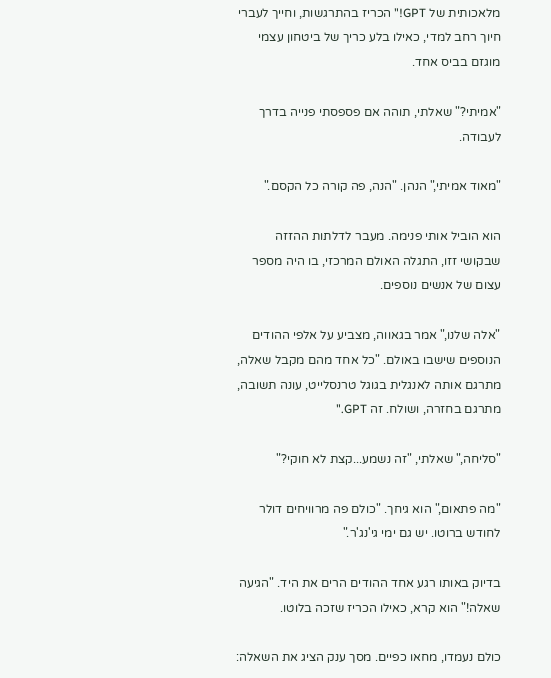מלאכותית של GPT!" הכריז בהתרגשות, וחייך לעברי חיוך רחב למדי, כאילו בלע כריך של ביטחון עצמי מוגזם בביס אחד.

"אמיתי?" שאלתי, תוהה אם פספסתי פנייה בדרך לעבודה.

"מאוד אמיתי," הנהן. "הנה, פה קורה כל הקסם."

הוא הוביל אותי פנימה. מעבר לדלתות ההזזה שבקושי זזו, התגלה האולם המרכזי, בו היה מספר עצום של אנשים נוספים.

"אלה שלנו," אמר בגאווה, מצביע על אלפי ההודים הנוספים שישבו באולם. "כל אחד מהם מקבל שאלה, מתרגם אותה לאנגלית בגוגל טרנסלייט, עונה תשובה, מתרגם בחזרה, ושולח. זה GPT."

"סליחה," שאלתי, "זה נשמע...קצת לא חוקי?"

"מה פתאום," הוא גיחך. "כולם פה מרוויחים דולר לחודש ברוטו. יש גם ימי גי'נג'ר."

בדיוק באותו רגע אחד ההודים הרים את היד. "הגיעה שאלה!" הוא קרא, כאילו הכריז שזכה בלוטו.

כולם נעמדו, מחאו כפיים. מסך ענק הציג את השאלה: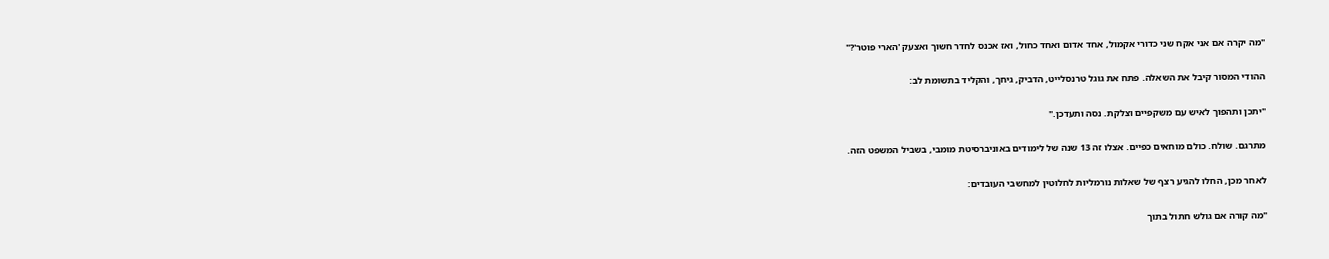"מה יקרה אם אני אקח שני כדורי אקמול, אחד אדום ואחד כחול, ואז אכנס לחדר חשוך ואצעק 'הארי פוטר'?"

ההודי המסור קיבל את השאלה. פתח את גוגל טרנסלייט, הדביק, גיחך, והקליד בתשומת לב:

"יתכן ותהפוך לאיש עם משקפיים וצלקת. נסה ותעדכן."

מתרגם. שולח. כולם מוחאים כפיים. אצלו זה 13 שנה של לימודים באוניברסיטת מומבי, בשביל המשפט הזה.

לאחר מכן, החלו להגיע רצף של שאלות נורמליות לחלוטין למחשבי העובדים:

"מה קורה אם גולש חתול בתוך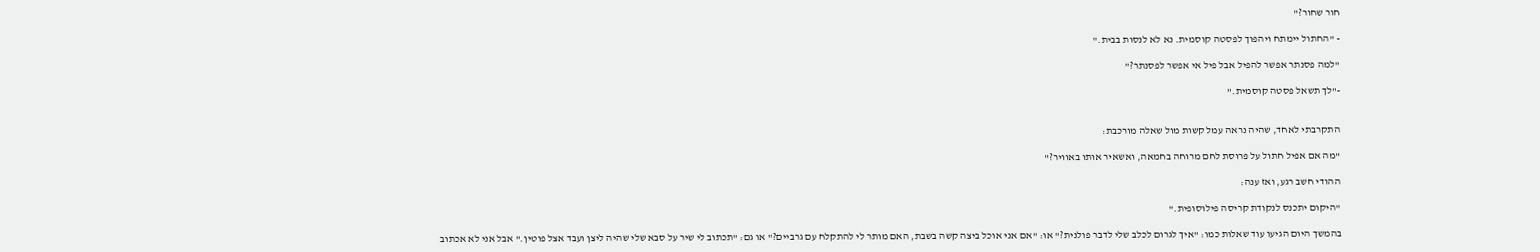חור שחור?"

- "החתול יימתח ויהפוך לפסטה קוסמית. נא לא לנסות בבית."

"למה פסנתר אפשר להפיל אבל פיל אי אפשר לפסנתר?"

-"לך תשאל פסטה קוסמית."


התקרבתי לאחד, שהיה נראה עמל קשות מול שאלה מורכבת:

"מה אם אפיל חתול על פרוסת לחם מרוחה בחמאה, ואשאיר אותו באוויר?"

ההודי חשב רגע, ואז ענה:

"היקום יתכנס לנקודת קריסה פילוסופית."

בהמשך היום הגיעו עוד שאלות כמו: "איך לגרום לכלב שלי לדבר פולנית?" או: "אם אני אוכל ביצה קשה בשבת, האם מותר לי להתקלח עם גרביים?" או גם: "תכתוב לי שיר על סבא שלי שהיה ליצן ועבד אצל פוטין." אבל אני לא אכתוב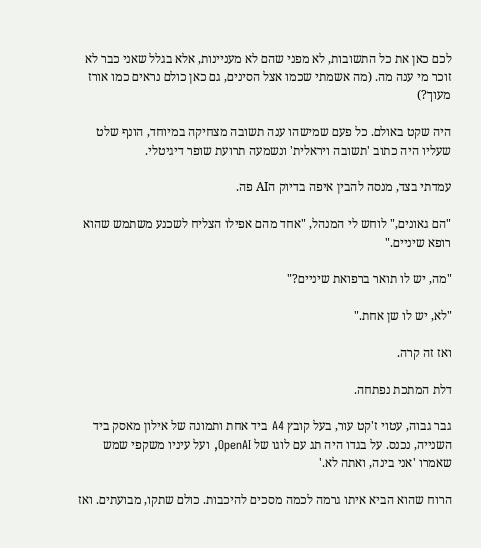לכם כאן את כל התשובות, לא מפני שהם לא מעניינות, אלא בגלל שאני כבר לא זוכר מי ענה מה. (מה אשמתי שכמו אצל הסינים, גם כאן כולם נראים כמו אורז מעוך?)

היה שקט באולם. כל פעם שמישהו ענה תשובה מצחיקה במיוחד, הונף שלט שעליו היה כתוב 'תשובה ויראלית' ונשמעה תרועת שופר דיגיטלי.

עמדתי בצד, מנסה להבין איפה בדיוק הAI פה.

"הם גאונים," לוחש לי המנהל, "אחד מהם אפילו הצליח לשכנע משתמש שהוא רופא שיניים."

"מה, יש לו תואר ברפואת שיניים?"

"לא, יש לו שן אחת."

ואז זה קרה.

דלת המתכת נפתחה.

גבר גבוה, עטוי ז'קט עור, בעל קובץ A4 ביד אחת ותמונה של אילון מאסק ביד השנייה, נכנס. על בגדו היה תג עם לוגו של OpenAI, ועל עיניו משקפי שמש שאמרו 'אני בינה, ואתה לא.'

הרוח שהוא הביא איתו גרמה לכמה מסכים להיכבות. כולם שתקו, מבועתים. ואז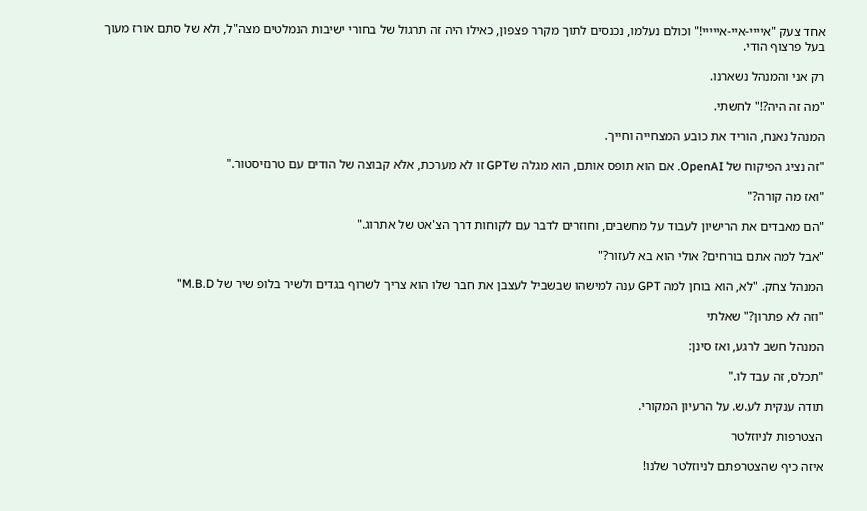אחד צעק "איייי-איי-אייייי!" וכולם נעלמו, נכנסים לתוך מקרר פצפון, כאילו היה זה תרגול של בחורי ישיבות הנמלטים מצה"ל, ולא של סתם אורז מעוך בעל פרצוף הודי.

רק אני והמנהל נשארנו.

"מה זה היה?!" לחשתי.

המנהל נאנח, הוריד את כובע המצחייה וחייך.

"זה נציג הפיקוח של OpenAI. אם הוא תופס אותם, הוא מגלה שGPT זו לא מערכת, אלא קבוצה של הודים עם טרנזיסטור."

"ואז מה קורה?"

"הם מאבדים את הרישיון לעבוד על מחשבים, וחוזרים לדבר עם לקוחות דרך הצ'אט של אתרוג."

"אבל למה אתם בורחים? אולי הוא בא לעזור?"

המנהל צחק. "לא, הוא בוחן למה GPT ענה למישהו שבשביל לעצבן את חבר שלו הוא צריך לשרוף בגדים ולשיר בלופ שיר של M.B.D"

"וזה לא פתרון?" שאלתי

המנהל חשב לרגע, ואז סינן:

"תכלס, זה עבד לו."

תודה ענקית לע.ש. על הרעיון המקורי.

הצטרפות לניוזלטר

איזה כיף שהצטרפתם לניוזלטר שלנו!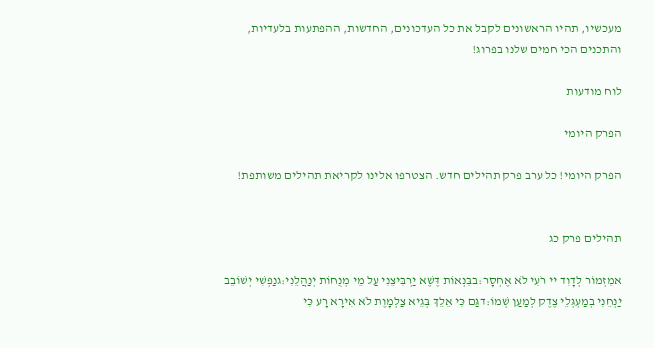מעכשיו, תהיו הראשונים לקבל את כל העדכונים, החדשות, ההפתעות בלעדיות, והתכנים הכי חמים שלנו בפרוג!

לוח מודעות

הפרק היומי

הפרק היומי! כל ערב פרק תהילים חדש. הצטרפו אלינו לקריאת תהילים משותפת!


תהילים פרק כג

אמִזְמוֹר לְדָוִד יי רֹעִי לֹא אֶחְסָר:בבִּנְאוֹת דֶּשֶׁא יַרְבִּיצֵנִי עַל מֵי מְנֻחוֹת יְנַהֲלֵנִי:גנַפְשִׁי יְשׁוֹבֵב יַנְחֵנִי בְמַעְגְּלֵי צֶדֶק לְמַעַן שְׁמוֹ:דגַּם כִּי אֵלֵךְ בְּגֵיא צַלְמָוֶת לֹא אִירָא רָע כִּי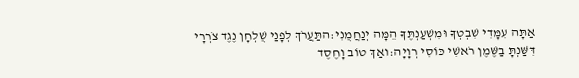אַתָּה עִמָּדִי שִׁבְטְךָ וּמִשְׁעַנְתֶּךָ הֵמָּה יְנַחֲמֻנִי:התַּעֲרֹךְ לְפָנַי שֻׁלְחָן נֶגֶד צֹרְרָי דִּשַּׁנְתָּ בַשֶּׁמֶן רֹאשִׁי כּוֹסִי רְוָיָה:ואַךְ טוֹב וָחֶסֶד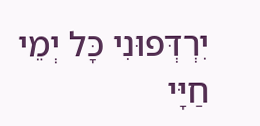יִרְדְּפוּנִי כָּל יְמֵי חַיָּי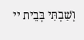וְשַׁבְתִּי בְּבֵית יי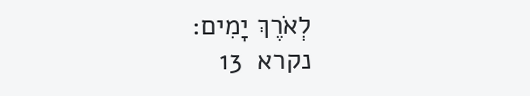לְאֹרֶךְ יָמִים:
נקרא  13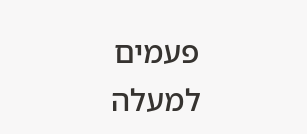פעמים
למעלה